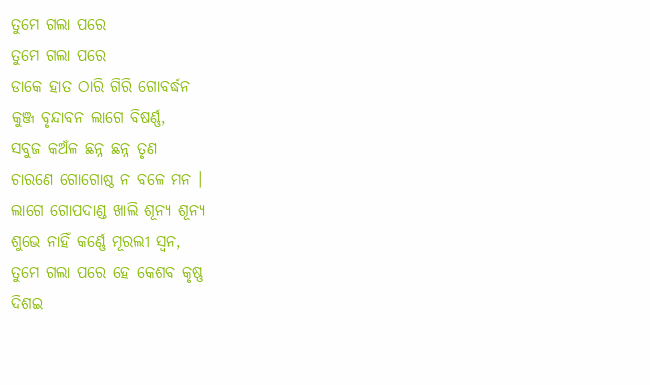ତୁମେ ଗଲା ପରେ
ତୁମେ ଗଲା ପରେ
ଡାକେ ହାତ ଠାରି ଗିରି ଗୋବର୍ଦ୍ଧନ
କୁଞ୍ଜ ବୃନ୍ଦାବନ ଲାଗେ ବିଷର୍ଣ୍ଣ,
ସବୁଜ କଅଁଳ ଛନ୍ନ ଛନ୍ନ ତୃଣ
ଚାରଣେ ଗୋଗୋଷ୍ଠ ନ ବଳେ ମନ ।
ଲାଗେ ଗୋପଦାଣ୍ଡ ଖାଲି ଶୂନ୍ଯ ଶୂନ୍ଯ
ଶୁଭେ ନାହିଁ କର୍ଣ୍ଣେ ମୂରଲୀ ସ୍ବନ,
ତୁମେ ଗଲା ପରେ ହେ କେଶବ କୃଷ୍ଣ
ଦିଶଇ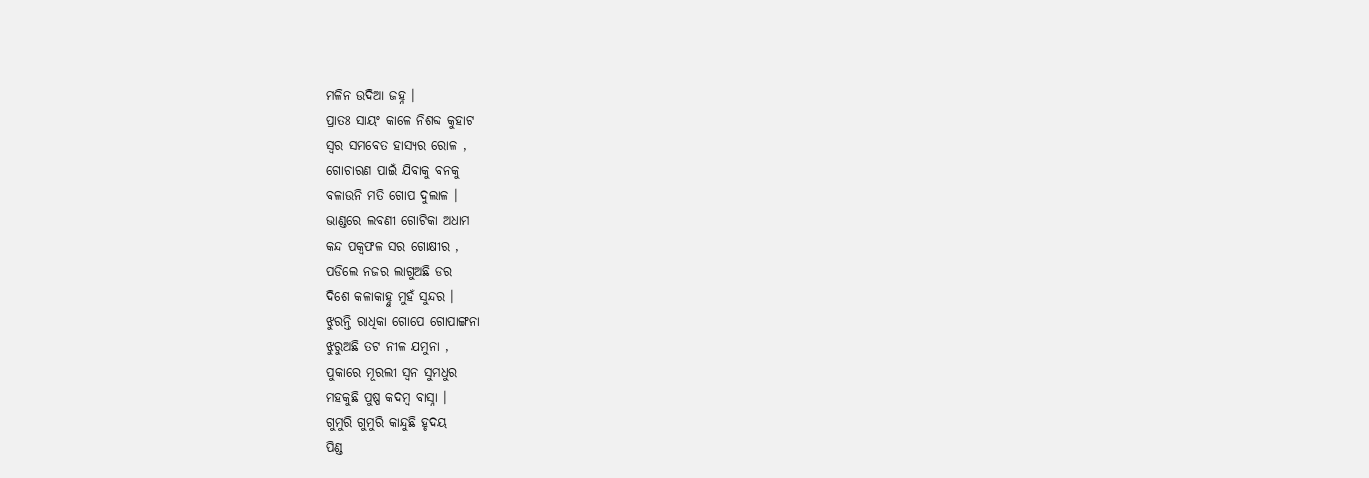ମଳିନ ଉଦିଆ ଜହ୍ନ ।
ପ୍ରାତଃ ସାୟଂ କାଳେ ନିଶବ୍ଦ କୁହାଟ
ସ୍ବର ସମବେତ ହାସ୍ୟର ରୋଳ ,
ଗୋଚାରଣ ପାଇଁ ଯିବାକୁ ବନକୁ
ବଳାଉନି ମତି ଗୋପ ଦୁଲାଳ ।
ଭାଣ୍ଡରେ ଲବଣୀ ଗୋଟିକା ଅଧାମ
କନ୍ଦ ପକ୍ବଫଳ ସର ଗୋକ୍ଷୀର ,
ପଡିଲେ ନଜର ଲାଗୁଅଛି ଡର
ଦିଶେ କଳାକାହ୍ନୁ ମୁହଁ ସୁନ୍ଦର ।
ଝୁରନ୍ତି ରାଧିକା ଗୋପେ ଗୋପାଙ୍ଗନା
ଝୁରୁଅଛି ତଟ ନୀଳ ଯମୁନା ,
ପୁକାରେ ମୂରଲୀ ସ୍ବନ ସୁମଧୁର
ମହକୁଛି ପୁଷ୍ପ କଦମ୍ବ ବାସ୍ନା ।
ଗୁମୁରି ଗୁମୁରି କାନ୍ଦୁଛି ହୃଦୟ
ପିଣ୍ଡ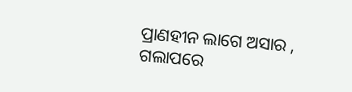ପ୍ରାଣହୀନ ଲାଗେ ଅସାର ,
ଗଲାପରେ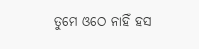ତୁମେ ଓଠେ ନାହିଁ ହସ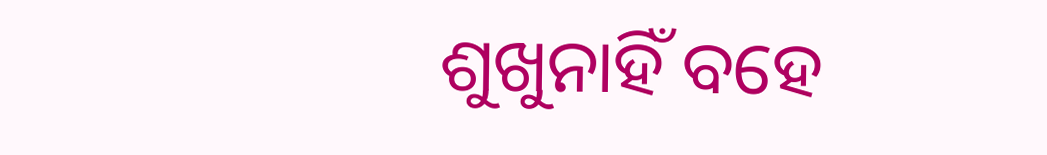ଶୁଖୁନାହିଁ ବହେ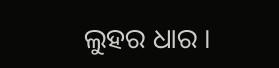ଲୁହର ଧାର ।